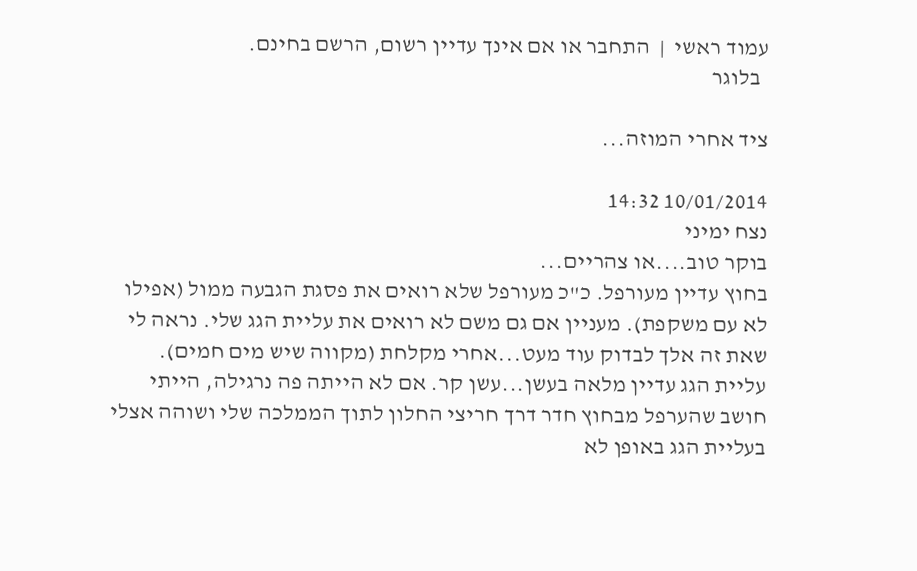עמוד ראשי  |  התחבר או אם אינך עדיין רשום, הרשם בחינם.
  בלוגר

ציד אחרי המוזה...

10/01/2014 14:32
נצח ימיני
בוקר טוב....או צהריים...
בחוץ עדיין מעורפל. כ"כ מעורפל שלא רואים את פסגת הגבעה ממול (אפילו לא עם משקפת). מעניין אם גם משם לא רואים את עליית הגג שלי. נראה לי שאת זה אלך לבדוק עוד מעט...אחרי מקלחת (מקווה שיש מים חמים). עליית הגג עדיין מלאה בעשן...עשן קר. אם לא הייתה פה נרגילה, הייתי חושב שהערפל מבחוץ חדר דרך חריצי החלון לתוך הממלכה שלי ושוהה אצלי בעליית הגג באופן לא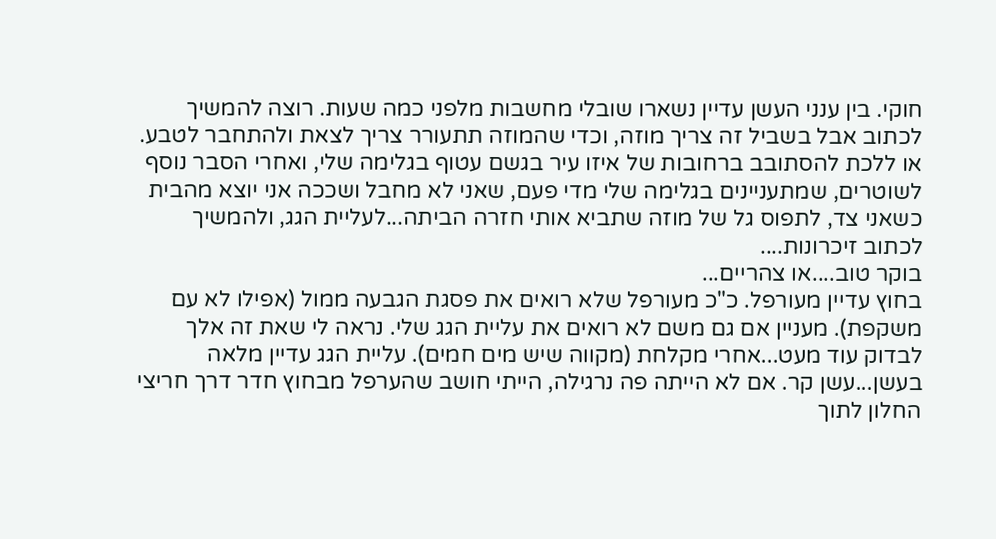חוקי. בין ענני העשן עדיין נשארו שובלי מחשבות מלפני כמה שעות. רוצה להמשיך לכתוב אבל בשביל זה צריך מוזה, וכדי שהמוזה תתעורר צריך לצאת ולהתחבר לטבע. או ללכת להסתובב ברחובות של איזו עיר בגשם עטוף בגלימה שלי, ואחרי הסבר נוסף לשוטרים, שמתעניינים בגלימה שלי מדי פעם, שאני לא מחבל ושככה אני יוצא מהבית כשאני צד, לתפוס גל של מוזה שתביא אותי חזרה הביתה...לעליית הגג, ולהמשיך לכתוב זיכרונות....
בוקר טוב....או צהריים...
בחוץ עדיין מעורפל. כ"כ מעורפל שלא רואים את פסגת הגבעה ממול (אפילו לא עם משקפת). מעניין אם גם משם לא רואים את עליית הגג שלי. נראה לי שאת זה אלך לבדוק עוד מעט...אחרי מקלחת (מקווה שיש מים חמים). עליית הגג עדיין מלאה בעשן...עשן קר. אם לא הייתה פה נרגילה, הייתי חושב שהערפל מבחוץ חדר דרך חריצי החלון לתוך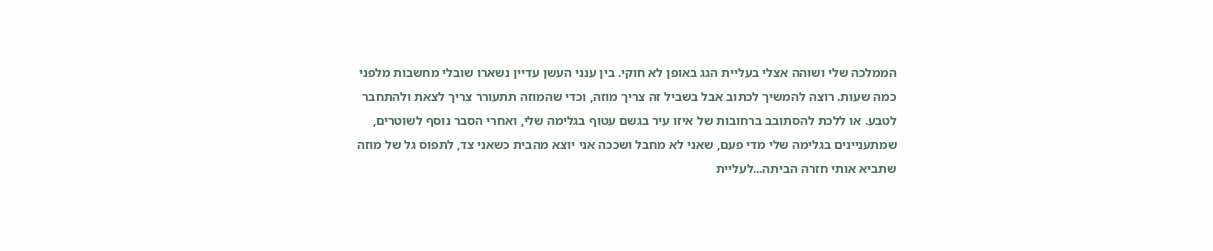הממלכה שלי ושוהה אצלי בעליית הגג באופן לא חוקי. בין ענני העשן עדיין נשארו שובלי מחשבות מלפני כמה שעות. רוצה להמשיך לכתוב אבל בשביל זה צריך מוזה, וכדי שהמוזה תתעורר צריך לצאת ולהתחבר לטבע. או ללכת להסתובב ברחובות של איזו עיר בגשם עטוף בגלימה שלי, ואחרי הסבר נוסף לשוטרים, שמתעניינים בגלימה שלי מדי פעם, שאני לא מחבל ושככה אני יוצא מהבית כשאני צד, לתפוס גל של מוזה שתביא אותי חזרה הביתה...לעליית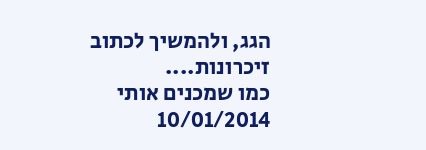הגג, ולהמשיך לכתוב זיכרונות....
כמו שמכנים אותי
10/01/2014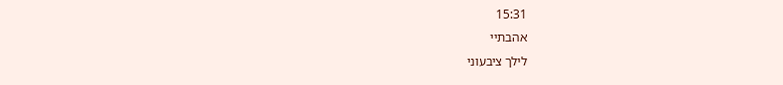15:31
אהבתיי
לילך ציבעוני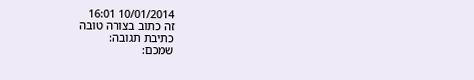10/01/2014 16:01
זה כתוב בצורה טובה
כתיבת תגובה:
שמכם: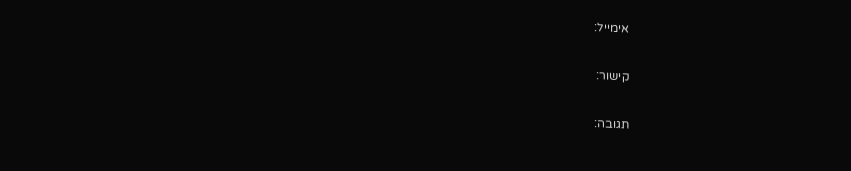אימייל:

קישור:

תגובה: